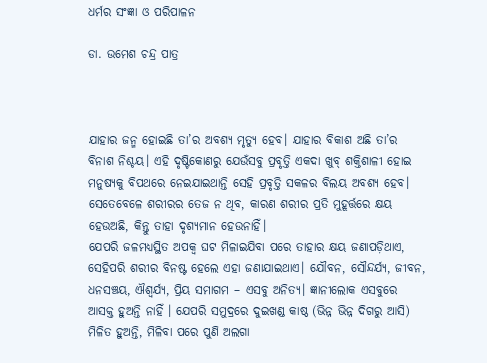ଧର୍ମର ସଂଜ୍ଞା ଓ ପରିପାଳନ

ଡା. ଉମେଶ ଚନ୍ଦ୍ର ପାତ୍ର



ଯାହାର ଜନ୍ମ ହୋଇଛି ତା’ର ଅବଶ୍ୟ ମୃତ୍ୟୁ ହେବ। ଯାହାର ବିକାଶ ଅଛି ତା’ର ବିନାଶ ନିଶ୍ଚୟ। ଏହି ଦୃଷ୍ଟିକୋଣରୁ ଯେଉଁସବୁ ପ୍ରବୃତ୍ତି ଏକଦା ଖୁବ୍‌ ଶକ୍ତିଶାଳୀ ହୋଇ ମନୁଷ୍ୟକୁ ବିପଥରେ ନେଇଯାଇଥାନ୍ତି ସେହି ପ୍ରବୃତ୍ତି ସକଳର ବିଲୟ ଅବଶ୍ୟ ହେବ। ସେତେବେଳେ ଶରୀରର ତେଜ ନ ଥିବ, କାରଣ ଶରୀର ପ୍ରତି ମୁହୂର୍ତ୍ତରେ କ୍ଷୟ ହେଉଅଛି, କିନ୍ତୁ ତାହା ଦୃଶ୍ୟମାନ ହେଉନାହିଁ।
ଯେପରି ଜଳମଧ୍ୟସ୍ଥିତ ଅପକ୍ୱ ଘଟ ମିଳାଇଯିବା ପରେ ତାହାର କ୍ଷୟ ଜଣାପଡ଼ିଥାଏ, ସେହିପରି ଶରୀର ବିନଷ୍ଟ ହେଲେ ଏହା ଜଣାଯାଇଥାଏ। ଯୌବନ, ସୌନ୍ଦର୍ଯ୍ୟ, ଜୀବନ, ଧନସଞ୍ଚୟ, ଐଶ୍ୱର୍ଯ୍ୟ, ପ୍ରିୟ ସମାଗମ – ଏସବୁ ଅନିତ୍ୟ। ଜ୍ଞାନୀଲୋକ ଏସବୁରେ ଆସକ୍ତ ହୁଅନ୍ତି ନାହିଁ । ଯେପରି ସମୁଦ୍ରରେ ଦୁଇଖଣ୍ଡ କାଷ୍ଠ (ଭିନ୍ନ ଭିନ୍ନ ଦିଗରୁ ଆସି) ମିଳିତ ହୁଅନ୍ତି, ମିଳିବା ପରେ ପୁଣି ଅଲଗା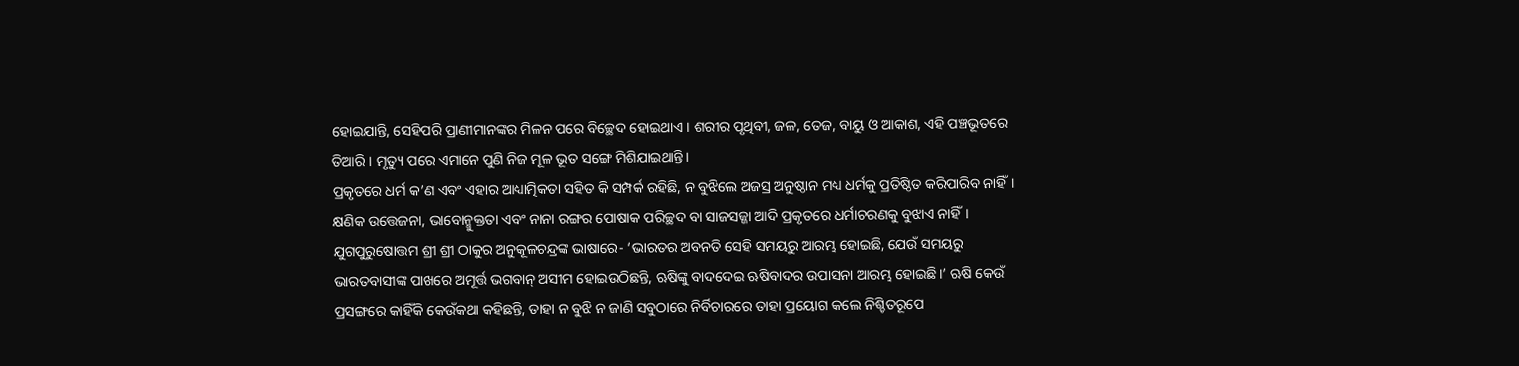ହୋଇଯାନ୍ତି, ସେହିପରି ପ୍ରାଣୀମାନଙ୍କର ମିଳନ ପରେ ବିଚ୍ଛେଦ ହୋଇଥାଏ । ଶରୀର ପୃଥିବୀ, ଜଳ, ତେଜ, ବାୟୁ ଓ ଆକାଶ, ଏହି ପଞ୍ଚଭୂତରେ ତିଆରି। ମୃତ୍ୟୁ ପରେ ଏମାନେ ପୁଣି ନିଜ ମୂଳ ଭୂତ ସଙ୍ଗେ ମିଶିଯାଇଥାନ୍ତି।
ପ୍ରକୃତରେ ଧର୍ମ କ’ଣ ଏବଂ ଏହାର ଆଧ୍ୟାତ୍ମିକତା ସହିତ କି ସମ୍ପର୍କ ରହିଛି, ନ ବୁଝିଲେ ଅଜସ୍ର ଅନୁଷ୍ଠାନ ମଧ୍ୟ ଧର୍ମକୁ ପ୍ରତିଷ୍ଠିତ କରିପାରିବ ନାହିଁ। କ୍ଷଣିକ ଉତ୍ତେଜନା, ଭାବୋନ୍ମୁକ୍ତତା ଏବଂ ନାନା ରଙ୍ଗର ପୋଷାକ ପରିଚ୍ଛଦ ବା ସାଜସଜ୍ଜା ଆଦି ପ୍ରକୃତରେ ଧର୍ମାଚରଣକୁ ବୁଝାଏ ନାହିଁ। ଯୁଗପୁରୁଷୋତ୍ତମ ଶ୍ରୀ ଶ୍ରୀ ଠାକୁର ଅନୁକୂଳଚନ୍ଦ୍ରଙ୍କ ଭାଷାରେ- ‘ଭାରତର ଅବନତି ସେହି ସମୟରୁ ଆରମ୍ଭ ହୋଇଛି, ଯେଉଁ ସମୟରୁ ଭାରତବାସୀଙ୍କ ପାଖରେ ଅମୂର୍ତ୍ତ ଭଗବାନ୍‌ ଅସୀମ ହୋଇଉଠିଛନ୍ତି, ଋଷିଙ୍କୁ ବାଦଦେଇ ଋଷିବାଦର ଉପାସନା ଆରମ୍ଭ ହୋଇଛି।’ ଋଷି କେଉଁ ପ୍ରସଙ୍ଗରେ କାହିଁକି କେଉଁକଥା କହିଛନ୍ତି, ତାହା ନ ବୁଝି ନ ଜାଣି ସବୁଠାରେ ନିର୍ବିଚାରରେ ତାହା ପ୍ରୟୋଗ କଲେ ନିଶ୍ଚିତରୂପେ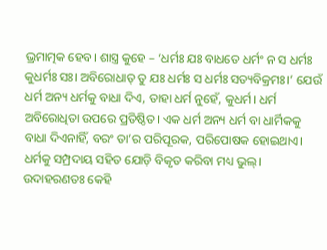ଭ୍ରମାତ୍ମକ ହେବ। ଶାସ୍ତ୍ର କୁହେ – ‘ଧର୍ମଃ ଯଃ ବାଧତେ ଧର୍ମଂ ନ ସ ଧର୍ମଃ କୁଧର୍ମଃ ସଃ। ଅବିରୋଧାତ୍‌ ତୁ ଯଃ ଧର୍ମଃ ସ ଧର୍ମଃ ସତ୍ୟବିକ୍ରମଃ।’ ଯେଉଁ ଧର୍ମ ଅନ୍ୟ ଧର୍ମକୁ ବାଧା ଦିଏ, ତାହା ଧର୍ମ ନୁହେଁ, କୁଧର୍ମ। ଧର୍ମ ଅବିରୋଧିତା ଉପରେ ପ୍ରତିଷ୍ଠିତ। ଏକ ଧର୍ମ ଅନ୍ୟ ଧର୍ମ ବା ଧାର୍ମିକକୁ ବାଧା ଦିଏନାହିଁ, ବରଂ ତା’ର ପରିପୂରକ, ପରିପୋଷକ ହୋଇଥାଏ। ଧର୍ମକୁ ସମ୍ପ୍ରଦାୟ ସହିତ ଯୋଡ଼ି ବିକୃତ କରିବା ମଧ୍ୟ ଭୁଲ୍‌। ଉଦାହରଣତଃ କେହି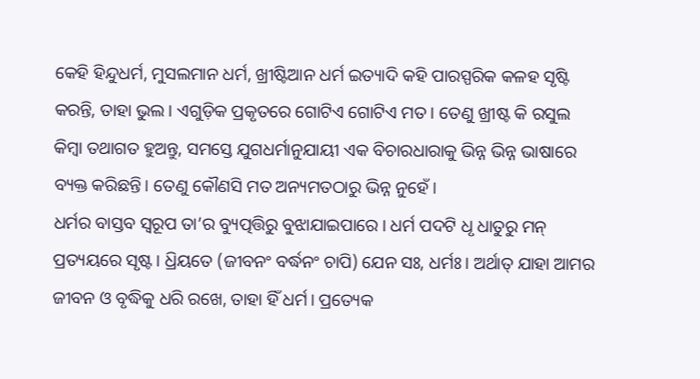କେହି ହିନ୍ଦୁଧର୍ମ, ମୁସଲମାନ ଧର୍ମ, ଖ୍ରୀଷ୍ଟିଆନ ଧର୍ମ ଇତ୍ୟାଦି କହି ପାରସ୍ପରିକ କଳହ ସୃଷ୍ଟି କରନ୍ତି, ତାହା ଭୁଲ। ଏଗୁଡ଼ିକ ପ୍ରକୃତରେ ଗୋଟିଏ ଗୋଟିଏ ମତ। ତେଣୁ ଖ୍ରୀଷ୍ଟ କି ରସୁଲ କିମ୍ବା ତଥାଗତ ହୁଅନ୍ତୁ, ସମସ୍ତେ ଯୁଗଧର୍ମାନୁଯାୟୀ ଏକ ବିଚାରଧାରାକୁ ଭିନ୍ନ ଭିନ୍ନ ଭାଷାରେ ବ୍ୟକ୍ତ କରିଛନ୍ତି। ତେଣୁ କୌଣସି ମତ ଅନ୍ୟମତଠାରୁ ଭିନ୍ନ ନୁହେଁ।
ଧର୍ମର ବାସ୍ତବ ସ୍ବରୂପ ତା’ର ବ୍ୟୁତ୍ପତ୍ତିରୁ ବୁଝାଯାଇପାରେ। ଧର୍ମ ପଦଟି ଧୃ ଧାତୁରୁ ମନ୍‌ ପ୍ରତ୍ୟୟରେ ସୃଷ୍ଟ। ଧ୍ରିୟତେ (ଜୀବନଂ ବର୍ଦ୍ଧନଂ ଚାପି) ଯେନ ସଃ, ଧର୍ମଃ। ଅର୍ଥାତ୍‌ ଯାହା ଆମର ଜୀବନ ଓ ବୃଦ୍ଧିକୁ ଧରି ରଖେ, ତାହା ହିଁ ଧର୍ମ। ପ୍ରତ୍ୟେକ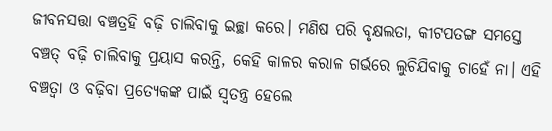ଜୀବନସତ୍ତା ବଞ୍ଚତ୍ରହି ବଢ଼ି ଚାଲିବାକୁ ଇଚ୍ଛା କରେ। ମଣିଷ ପରି ବୃକ୍ଷଲତା, କୀଟପତଙ୍ଗ ସମସ୍ତେ ବଞ୍ଚତ୍ ବଢ଼ି ଚାଲିବାକୁ ପ୍ରୟାସ କରନ୍ତି, କେହି କାଳର କରାଳ ଗର୍ଭରେ ଲୁଚିଯିବାକୁ ଚାହେଁ ନା। ଏହି ବଞ୍ଚତ୍ବା ଓ ବଢ଼ିବା ପ୍ରତ୍ୟେକଙ୍କ ପାଇଁ ସ୍ବତନ୍ତ୍ର ହେଲେ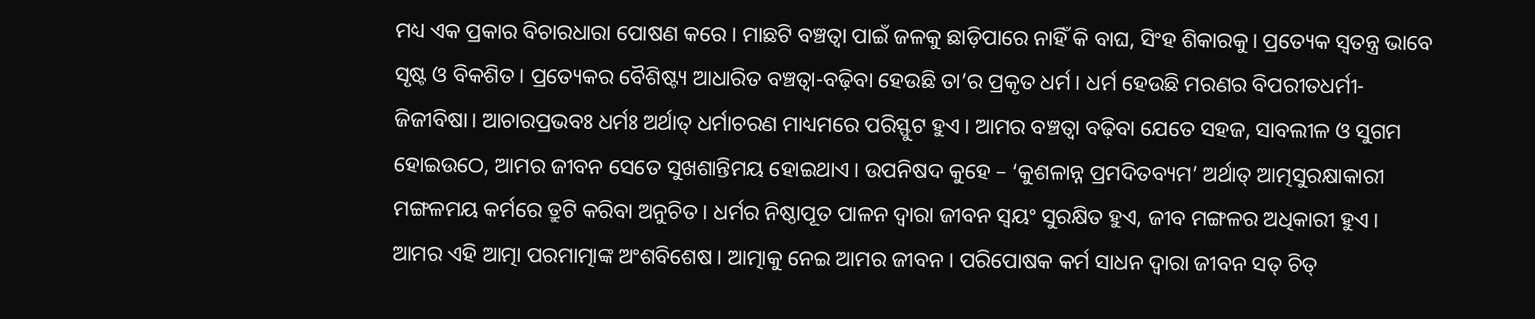ମଧ୍ୟ ଏକ ପ୍ରକାର ବିଚାରଧାରା ପୋଷଣ କରେ। ମାଛଟି ବଞ୍ଚତ୍ବା ପାଇଁ ଜଳକୁ ଛାଡ଼ିପାରେ ନାହିଁ କି ବାଘ, ସିଂହ ଶିକାରକୁ। ପ୍ରତ୍ୟେକ ସ୍ବତନ୍ତ୍ର ଭାବେ ସୃଷ୍ଟ ଓ ବିକଶିତ। ପ୍ରତ୍ୟେକର ବୈଶିଷ୍ଟ୍ୟ ଆଧାରିତ ବଞ୍ଚତ୍ବା-ବଢ଼ିବା ହେଉଛି ତା’ର ପ୍ରକୃତ ଧର୍ମ। ଧର୍ମ ହେଉଛି ମରଣର ବିପରୀତଧର୍ମୀ-ଜିଜୀବିଷା। ଆଚାରପ୍ରଭବଃ ଧର୍ମଃ ଅର୍ଥାତ୍‌ ଧର୍ମାଚରଣ ମାଧ୍ୟମରେ ପରିସ୍ଫୁଟ ହୁଏ। ଆମର ବଞ୍ଚତ୍ବା ବଢ଼ିବା ଯେତେ ସହଜ, ସାବଲୀଳ ଓ ସୁଗମ ହୋଇଉଠେ, ଆମର ଜୀବନ ସେତେ ସୁଖଶାନ୍ତିମୟ ହୋଇଥାଏ। ଉପନିଷଦ କୁହେ – ‘କୁଶଳାନ୍ନ ପ୍ରମଦିତବ୍ୟମ’ ଅର୍ଥାତ୍‌ ଆତ୍ମସୁରକ୍ଷାକାରୀ ମଙ୍ଗଳମୟ କର୍ମରେ ତ୍ରୁଟି କରିବା ଅନୁଚିତ। ଧର୍ମର ନିଷ୍ଠାପୂତ ପାଳନ ଦ୍ୱାରା ଜୀବନ ସ୍ବୟଂ ସୁରକ୍ଷିତ ହୁଏ, ଜୀବ ମଙ୍ଗଳର ଅଧିକାରୀ ହୁଏ।
ଆମର ଏହି ଆତ୍ମା ପରମାତ୍ମାଙ୍କ ଅଂଶବିଶେଷ। ଆତ୍ମାକୁ ନେଇ ଆମର ଜୀବନ। ପରିପୋଷକ କର୍ମ ସାଧନ ଦ୍ୱାରା ଜୀବନ ସତ୍‌ ଚିତ୍‌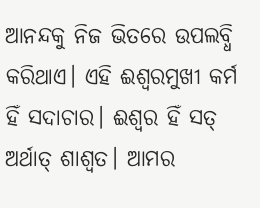ଆନନ୍ଦକୁ ନିଜ ଭିତରେ ଉପଲବ୍ଧି କରିଥାଏ। ଏହି ଈଶ୍ୱରମୁଖୀ କର୍ମ ହିଁ ସଦାଚାର। ଈଶ୍ୱର ହିଁ ସତ୍‌ ଅର୍ଥାତ୍‌ ଶାଶ୍ୱତ। ଆମର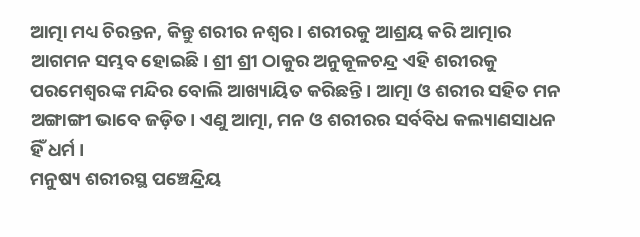ଆତ୍ମା ମଧ୍ୟ ଚିରନ୍ତନ, କିନ୍ତୁ ଶରୀର ନଶ୍ୱର। ଶରୀରକୁ ଆଶ୍ରୟ କରି ଆତ୍ମାର ଆଗମନ ସମ୍ଭବ ହୋଇଛି। ଶ୍ରୀ ଶ୍ରୀ ଠାକୁର ଅନୁକୂଳଚନ୍ଦ୍ର ଏହି ଶରୀରକୁ ପରମେଶ୍ୱରଙ୍କ ମନ୍ଦିର ବୋଲି ଆଖ୍ୟାୟିତ କରିଛନ୍ତି। ଆତ୍ମା ଓ ଶରୀର ସହିତ ମନ ଅଙ୍ଗାଙ୍ଗୀ ଭାବେ ଜଡ଼ିତ। ଏଣୁ ଆତ୍ମା, ମନ ଓ ଶରୀରର ସର୍ବବିଧ କଲ୍ୟାଣସାଧନ ହିଁ ଧର୍ମ ।
ମନୁଷ୍ୟ ଶରୀରସ୍ଥ ପଞ୍ଚେନ୍ଦ୍ରିୟ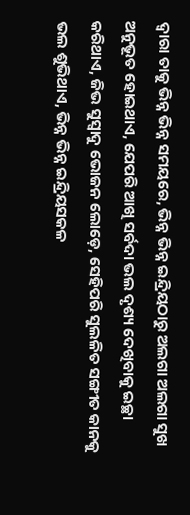ଦ୍ୱାରା ତାକୁ ଭିନ୍ନ ଭିନ୍ନ ସମୟରେ, ଭିନ୍ନ ଭିନ୍ନ ଇନ୍ଦ୍ରିୟଠାରୁ ଅଲଗା ଅଲଗା ସୁଖ ଅନୁଭୂତ ହୋଇଥାଏ, ଯେପରି ଆଖି ସର୍ବଦା ଭଲ ଦୃଶ୍ୟ ଦେଖିବାକୁ ଇଚ୍ଛା କରିଥାଏ, ଜିଭ ସୁସ୍ବାଦୁ ଭୋଜନ ଲୋଡ଼େ, ସେହିପରି ସୁଲଳିତ ସଙ୍ଗୀତ କାନକୁ ଭଲ ଶୁଭିଥାଏ, ଭିନ୍ନ ଭିନ୍ନ ଇନ୍ଦ୍ରିୟସକଳ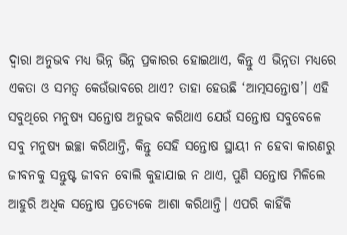ଦ୍ୱାରା ଅନୁଭବ ମଧ୍ୟ ଭିନ୍ନ ଭିନ୍ନ ପ୍ରକାରର ହୋଇଥାଏ, କିନ୍ତୁ ଏ ଭିନ୍ନତା ମଧ୍ୟରେ ଏକତା ଓ ସମତ୍ୱ କେଉଁଭାବରେ ଥାଏ? ତାହା ହେଉଛି ‘ଆତ୍ମସନ୍ତୋଷ’। ଏହି ସବୁଥିରେ ମନୁଷ୍ୟ ସନ୍ତୋଷ ଅନୁଭବ କରିଥାଏ ଯେଉଁ ସନ୍ତୋଷ ସବୁବେଳେ ସବୁ ମନୁଷ୍ୟ ଇଚ୍ଛା କରିଥାନ୍ତି, କିନ୍ତୁ ସେହି ସନ୍ତୋଷ ସ୍ଥାୟୀ ନ ହେବା କାରଣରୁ ଜୀବନକୁ ସନ୍ତୁଷ୍ଟ ଜୀବନ ବୋଲି କୁହାଯାଇ ନ ଥାଏ, ପୁଣି ସନ୍ତୋଷ ମିଳିଲେ ଆହୁରି ଅଧିକ ସନ୍ତୋଷ ପ୍ରତ୍ୟେକେ ଆଶା କରିଥାନ୍ତି। ଏପରି କାହିଁକି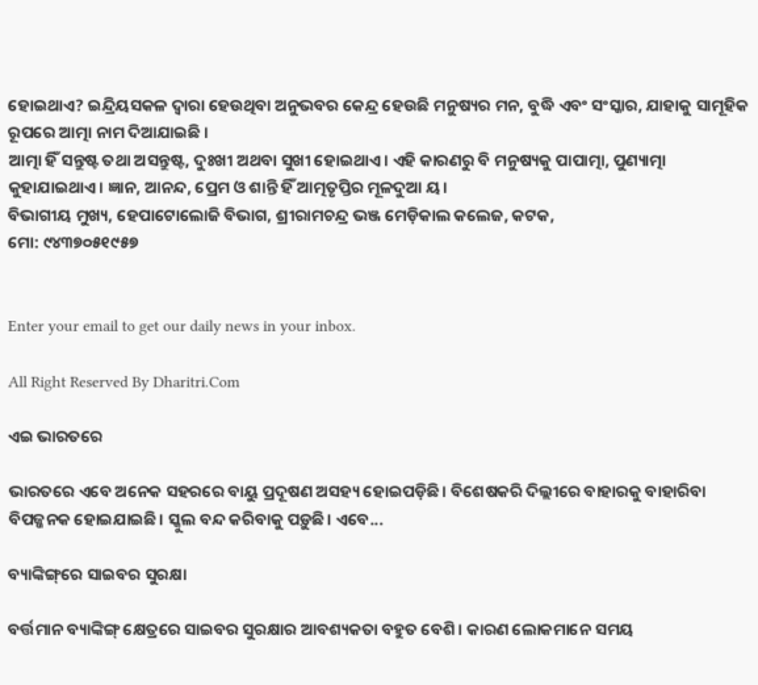ହୋଇଥାଏ? ଇନ୍ଦ୍ରିୟସକଳ ଦ୍ୱାରା ହେଉଥିବା ଅନୁଭବର କେନ୍ଦ୍ର ହେଉଛି ମନୁଷ୍ୟର ମନ, ବୁଦ୍ଧି ଏବଂ ସଂସ୍କାର, ଯାହାକୁ ସାମୂହିକ ରୂପରେ ଆତ୍ମା ନାମ ଦିଆଯାଇଛି ।
ଆତ୍ମା ହିଁ ସନ୍ତୁଷ୍ଟ ତଥା ଅସନ୍ତୁଷ୍ଟ, ଦୁଃଖୀ ଅଥବା ସୁଖୀ ହୋଇଥାଏ। ଏହି କାରଣରୁ ବି ମନୁଷ୍ୟକୁ ପାପାତ୍ମା, ପୁଣ୍ୟାତ୍ମା କୁହାଯାଇଥାଏ। ଜ୍ଞାନ, ଆନନ୍ଦ, ପ୍ରେମ ଓ ଶାନ୍ତି ହିଁ ଆତ୍ମତୃପ୍ତିର ମୂଳଦୁଆ ୟ।
ବିଭାଗୀୟ ମୁଖ୍ୟ, ହେପାଟୋଲୋଜି ବିଭାଗ, ଶ୍ରୀରାମଚନ୍ଦ୍ର ଭଞ୍ଜ ମେଡ଼ିକାଲ କଲେଜ, କଟକ,
ମୋ: ୯୪୩୭୦୫୧୯୫୭


Enter your email to get our daily news in your inbox.

All Right Reserved By Dharitri.Com

ଏଇ ଭାରତରେ

ଭାରତରେ ଏବେ ଅନେକ ସହରରେ ବାୟୁ ପ୍ରଦୂଷଣ ଅସହ୍ୟ ହୋଇପଡ଼ିଛି। ବିଶେଷକରି ଦିଲ୍ଲୀରେ ବାହାରକୁ ବାହାରିବା ବିପଜ୍ଜନକ ହୋଇଯାଇଛି। ସ୍କୁଲ ବନ୍ଦ କରିବାକୁ ପଡ଼ୁଛି। ଏବେ...

ବ୍ୟାଙ୍କିଙ୍ଗ୍‌ରେ ସାଇବର ସୁରକ୍ଷା

ବର୍ତ୍ତମାନ ବ୍ୟାଙ୍କିଙ୍ଗ୍‌ କ୍ଷେତ୍ରରେ ସାଇବର ସୁରକ୍ଷାର ଆବଶ୍ୟକତା ବହୁତ ବେଶି। କାରଣ ଲୋକମାନେ ସମୟ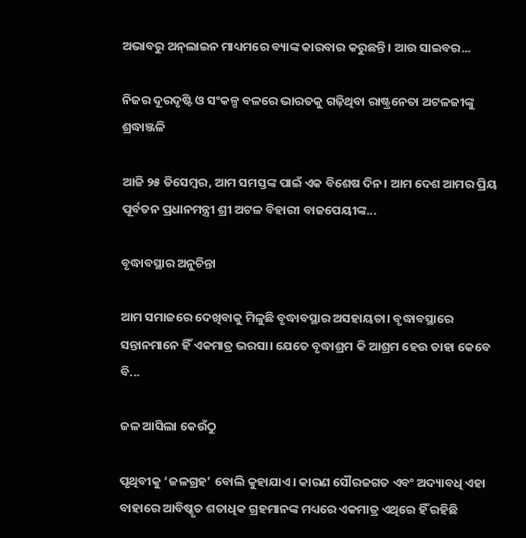ଅଭାବରୁ ଅନ୍‌ଲାଇନ ମାଧ୍ୟମରେ ବ୍ୟାଙ୍କ କାରବାର କରୁଛନ୍ତି। ଆଉ ସାଇବର...

ନିଜର ଦୂରଦୃଷ୍ଟି ଓ ସଂକଳ୍ପ ବଳରେ ଭାରତକୁ ଗଢ଼ିଥିବା ରାଷ୍ଟ୍ରନେତା ଅଟଳଜୀଙ୍କୁ ଶ୍ରଦ୍ଧାଞ୍ଜଳି

ଆଜି ୨୫ ଡିସେମ୍ବର, ଆମ ସମସ୍ତଙ୍କ ପାଇଁ ଏକ ବିଶେଷ ଦିନ। ଆମ ଦେଶ ଆମର ପ୍ରିୟ ପୂର୍ବତନ ପ୍ରଧାନମନ୍ତ୍ରୀ ଶ୍ରୀ ଅଟଳ ବିହାରୀ ବାଜପେୟୀଙ୍କ...

ବୃଦ୍ଧାବସ୍ଥାର ଅନୁଚିନ୍ତା

ଆମ ସମାଜରେ ଦେଖିବାକୁ ମିଳୁଛି ବୃଦ୍ଧାବସ୍ଥାର ଅସହାୟତା। ବୃଦ୍ଧାବସ୍ଥାରେ ସନ୍ତାନମାନେ ହିଁ ଏକମାତ୍ର ଭରସା। ଯେତେ ବୃଦ୍ଧାଶ୍ରମ କି ଆଶ୍ରମ ହେଉ ତାହା କେବେ ବି...

ଜଳ ଆସିଲା କେଉଁଠୁ

ପୃଥିବୀକୁ ‘ଜଳଗ୍ରହ’ ବୋଲି କୁହାଯାଏ। କାରଣ ସୌରଜଗତ ଏବଂ ଅଦ୍ୟାବଧି ଏହା ବାହାରେ ଆବିଷ୍କୃତ ଶତାଧିକ ଗ୍ରହମାନଙ୍କ ମଧ୍ୟରେ ଏକମାତ୍ର ଏଥିରେ ହିଁ ରହିଛି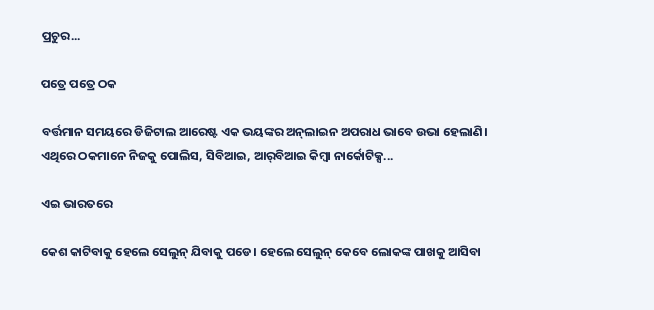ପ୍ରଚୁର...

ପତ୍ରେ ପତ୍ରେ ଠକ

ବର୍ତ୍ତମାନ ସମୟରେ ଡିଜିଟାଲ ଆରେଷ୍ଟ ଏକ ଭୟଙ୍କର ଅନ୍‌ଲାଇନ ଅପରାଧ ଭାବେ ଉଭା ହେଲାଣି। ଏଥିରେ ଠକମାନେ ନିଜକୁ ପୋଲିସ, ସିବିଆଇ, ଆର୍‌ବିଆଇ କିମ୍ବା ନାର୍କୋଟିକ୍ସ...

ଏଇ ଭାରତରେ

କେଶ କାଟିବାକୁ ହେଲେ ସେଲୁନ୍‌ ଯିବାକୁ ପଡେ। ହେଲେ ସେଲୁନ୍‌ କେବେ ଲୋକଙ୍କ ପାଖକୁ ଆସିବା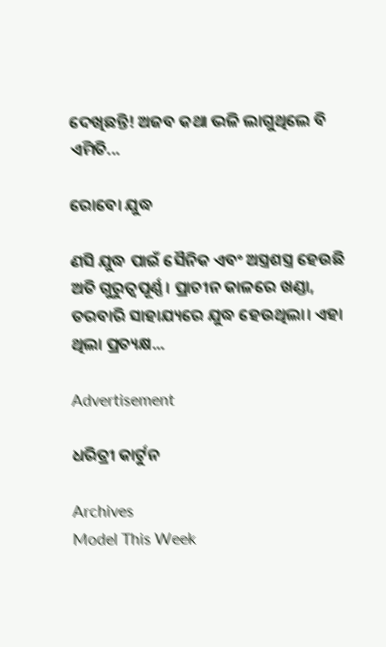ଦେଖିଛନ୍ତି! ଅଜବ କଥା ଭଳି ଲାଗୁଥିଲେ ବି ଏମିତି...

ରୋବୋ ଯୁଦ୍ଧ

ଣସି ଯୁଦ୍ଧ ପାଇଁ ସୈନିକ ଏବଂ ଅସ୍ତ୍ରଶସ୍ତ୍ର ହେଉଛି ଅତି ଗୁରୁତ୍ୱପୂର୍ଣ୍ଣ। ପ୍ରାଚୀନ କାଳରେ ଖଣ୍ଡା, ତରବାରି ସାହାଯ୍ୟରେ ଯୁଦ୍ଧ ହେଉଥିଲା। ଏହା ଥିଲା ପ୍ରତ୍ୟକ୍ଷ...

Advertisement

ଧରିତ୍ରୀ କାର୍ଟୁନ

Archives
Model This Week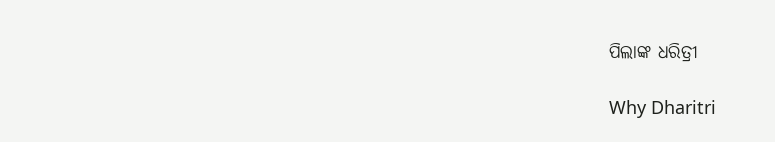ପିଲାଙ୍କ ଧରିତ୍ରୀ

Why Dharitri